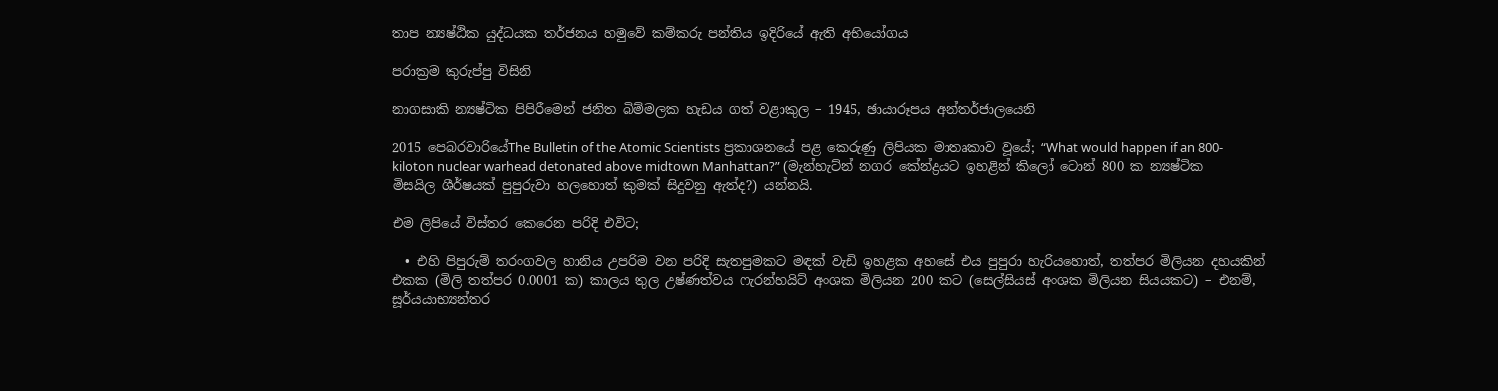තාප න්‍යෂ්ඨික යුද්ධයක තර්ජනය හමුවේ කම්කරු පන්තිය ඉදිරියේ ඇති අභියෝගය

පරාක්‍රම කුරුප්පු විසිනි

නාගසාකි න්‍යෂ්ටික පිපිරීමෙන් ජනිත බිම්මලක හැඩය ගත් වළාකුල – 1945, ඡායාරූපය අන්තර්ජාලයෙනි

2015 පෙබරවාරියේThe Bulletin of the Atomic Scientists ප්‍රකාශනයේ පළ කෙරුණු ලිපියක මාතෘකාව වූයේ; “What would happen if an 800-kiloton nuclear warhead detonated above midtown Manhattan?” (මැන්හැට්න් නගර කේන්ද්‍රයට ඉහළින් කිලෝ ටොන් 800 ක න්‍යෂ්ටික මිසයිල ශීර්ෂයක් පුපුරුවා හලහොත් කුමක් සිදුවනු ඇත්ද?) යන්නයි.

එම ලිපියේ විස්තර කෙරෙන පරිදි එවිට;

  • එහි පිපුරුම් තරංගවල හානිය උපරිම වන පරිදි සැතපුමකට මඳක් වැඩි ඉහළක අහසේ එය පුපුරා හැරියහොත්, තත්පර මිලියන දහයකින් එකක (මිලි තත්පර 0.0001 ක) කාලය තුල උෂ්ණත්වය ෆැරන්හයිට් අංශක මිලියන 200 කට (සෙල්සියස් අංශක මිලියන සියයකට) – එනම්, සූර්යයාභ්‍යන්තර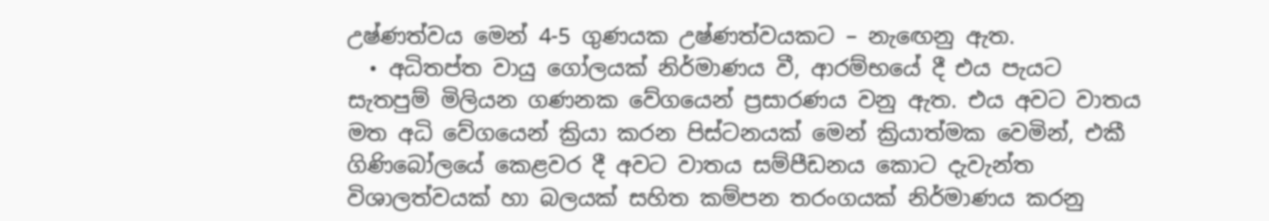උෂ්ණත්වය මෙන් 4-5 ගුණයක උෂ්ණත්වයකට – නැඟෙනු ඇත.
  • අධිතප්ත වායු ගෝලයක් නිර්මාණය වී, ආරම්භයේ දී එය පැයට සැතපුම් මිලියන ගණනක වේගයෙන් ප්‍රසාරණය වනු ඇත. එය අවට වාතය මත අධි වේගයෙන් ක්‍රියා කරන පිස්ටනයක් මෙන් ක්‍රියාත්මක වෙමින්, එකී ගිණිබෝලයේ කෙළවර දී අවට වාතය සම්පීඩනය කොට දැවැන්ත විශාලත්වයක් හා බලයක් සහිත කම්පන තරංගයක් නිර්මාණය කරනු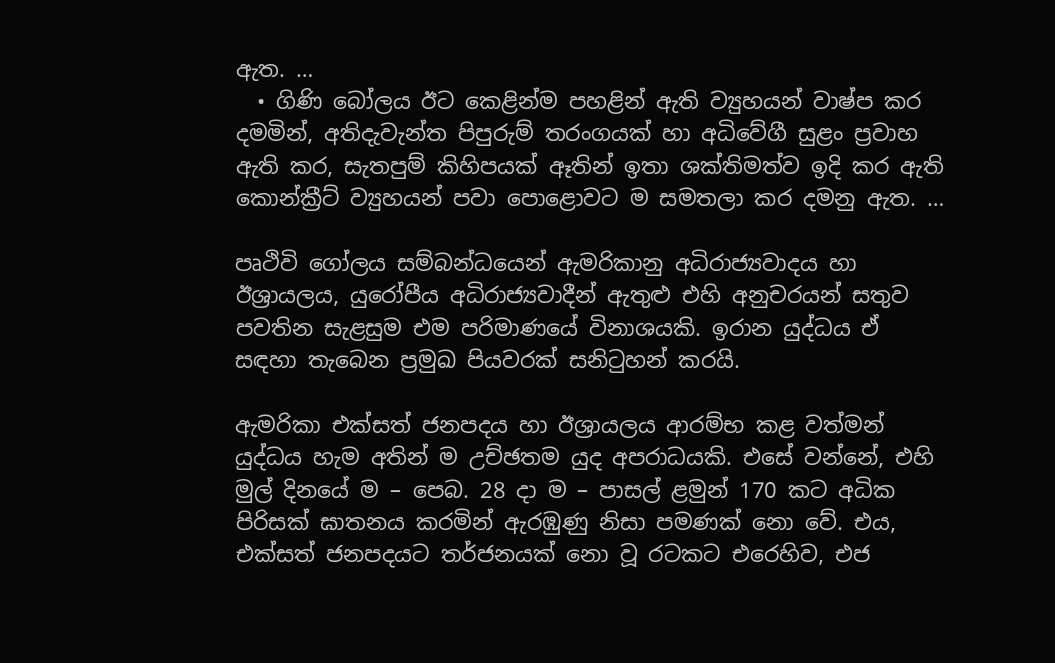ඇත. …
  • ගිණි බෝලය ඊට කෙළින්ම පහළින් ඇති ව්‍යුහයන් වාෂ්ප කර දමමින්, අතිදැවැන්ත පිපුරුම් තරංගයක් හා අධිවේගී සුළං ප්‍රවාහ ඇති කර, සැතපුම් කිහිපයක් ඈතින් ඉතා ශක්තිමත්ව ඉදි කර ඇති කොන්ක්‍රීට් ව්‍යුහයන් පවා පොළොවට ම සමතලා කර දමනු ඇත. …

පෘථිවි ගෝලය සම්බන්ධයෙන් ඇමරිකානු අධිරාජ්‍යවාදය හා ඊශ්‍රායලය, යුරෝපීය අධිරාජ්‍යවාදීන් ඇතුළු එහි අනුචරයන් සතුව පවතින සැළසුම එම පරිමාණයේ විනාශයකි. ඉරාන යුද්ධය ඒ සඳහා තැබෙන ප්‍රමුඛ පියවරක් සනිටුහන් කරයි.

ඇමරිකා එක්සත් ජනපදය හා ඊශ්‍රායලය ආරම්භ කළ වත්මන් යුද්ධය හැම අතින් ම උච්ඡතම යුද අපරාධයකි. එසේ වන්නේ, එහි මුල් දිනයේ ම – පෙබ. 28 දා ම – පාසල් ළමුන් 170 කට අධික පිරිසක් ඝාතනය කරමින් ඇරඹුණු නිසා පමණක් නො වේ. එය, එක්සත් ජනපදයට තර්ජනයක් නො වූ රටකට එරෙහිව, එජ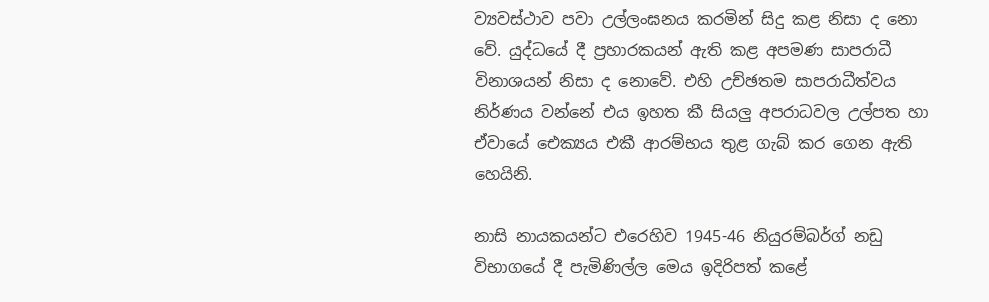ව්‍යවස්ථාව පවා උල්ලංඝනය කරමින් සිදු කළ නිසා ද නො වේ. යුද්ධයේ දී ප්‍රහාරකයන් ඇති කළ අපමණ සාපරාධී විනාශයන් නිසා ද නොවේ. එහි උච්ඡතම සාපරාධීත්වය නිර්ණය වන්නේ එය ඉහත කී සියලු අපරාධවල උල්පත හා ඒවායේ ඓක්‍යය එකී ආරම්භය තුළ ගැබ් කර ගෙන ඇති හෙයිනි.

නාසි නායකයන්ට එරෙහිව 1945-46 නියුරම්බර්ග් නඩු විභාගයේ දී පැමිණිල්ල මෙය ඉදිරිපත් කළේ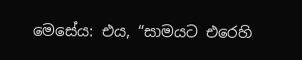මෙසේය: එය, “සාමයට එරෙහි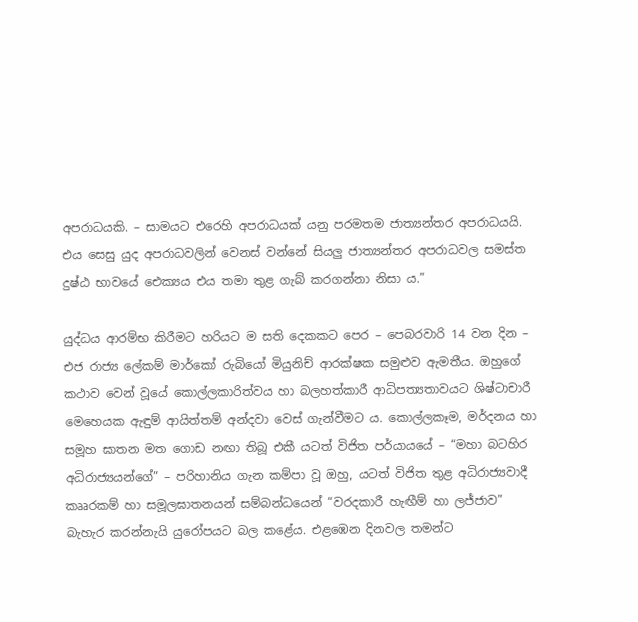අපරාධයකි. – සාමයට එරෙහි අපරාධයක් යනු පරමතම ජාත්‍යන්තර අපරාධයයි. එය සෙසු යුද අපරාධවලින් වෙනස් වන්නේ සියලු ජාත්‍යන්තර අපරාධවල සමස්ත දුෂ්ඨ භාවයේ ඓක්‍යය එය තමා තුළ ගැබ් කරගන්නා නිසා ය.”

යුද්ධය ආරම්භ කිරීමට හරියට ම සති දෙකකට පෙර – පෙබරවාරි 14 වන දින – එජ රාජ්‍ය ලේකම් මාර්කෝ රුබියෝ මියුනිච් ආරක්ෂක සමුළුව ඇමතීය. ඔහුගේ කථාව වෙන් වූයේ කොල්ලකාරිත්වය හා බලහත්කාරී ආධිපත්‍යතාවයට ශිෂ්ටාචාරී මෙහෙයක ඇඳුම් ආයිත්තම් අන්දවා වෙස් ගැන්වීමට ය. කොල්ලකෑම, මර්දනය හා සමූහ ඝාතන මත ගොඩ නඟා තිබූ එකී යටත් විජිත පර්යායයේ – “මහා බටහිර අධිරාජ්‍යයන්ගේ” – පරිහානිය ගැන කම්පා වූ ඔහු, යටත් විජිත තුළ අධිරාජ්‍යවාදී කෲරකම් හා සමූලඝාතනයන් සම්බන්ධයෙන් “වරදකාරී හැඟීම් හා ලජ්ජාව” බැහැර කරන්නැයි යුරෝපයට බල කළේය. එළඹෙන දිනවල තමන්ට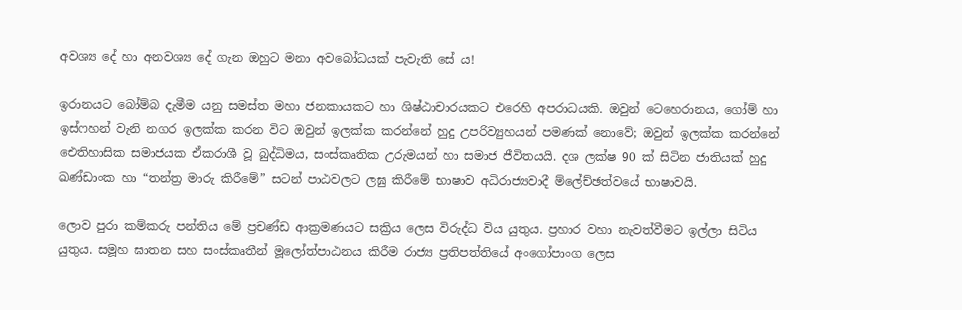අවශ්‍ය දේ හා අනවශ්‍ය දේ ගැන ඔහුට මනා අවබෝධයක් පැවැති සේ ය!

ඉරානයට බෝම්බ දැමීම යනු සමස්ත මහා ජනකායකට හා ශිෂ්ඨාචාරයකට එරෙහි අපරාධයකි. ඔවුන් ටෙහෙරානය, ගෝම් හා ඉස්ෆහන් වැනි නගර ඉලක්ක කරන විට ඔවුන් ඉලක්ක කරන්නේ හුදු උපරිව්‍යුහයන් පමණක් නොවේ; ඔවුන් ඉලක්ක කරන්නේ ඓතිහාසික සමාජයක ඒකරාශී වූ බුද්ධිමය, සංස්කෘතික උරුමයන් හා සමාජ ජීවිතයයි. දශ ලක්ෂ 90 ක් සිටින ජාතියක් හුදු ඛණ්ඩාංක හා “තන්ත්‍ර මාරු කිරීමේ” සටන් පාඨවලට ලඝු කිරීමේ භාෂාව අධිරාජ්‍යවාදී ම්ලේච්ඡත්වයේ භාෂාවයි.

ලොව පුරා කම්කරු පන්තිය මේ ප්‍රචණ්ඩ ආක්‍රමණයට සක්‍රිය ලෙස විරුද්ධ විය යුතුය. ප්‍රහාර වහා නැවත්වීමට ඉල්ලා සිටිය යුතුය. සමූහ ඝාතන සහ සංස්කෘතීන් මූලෝත්පාඨනය කිරීම රාජ්‍ය ප්‍රතිපත්තියේ අංගෝපාංග ලෙස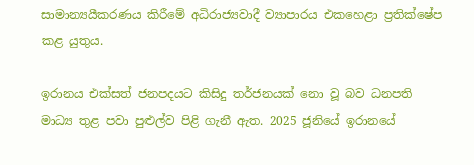සාමාන්‍යයීකරණය කිරීමේ අධිරාජ්‍යවාදී ව්‍යාපාරය එකහෙළා ප්‍රතික්ෂේප කළ යුතුය.

ඉරානය එක්සත් ජනපදයට කිසිදු තර්ජනයක් නො වූ බව ධනපති මාධ්‍ය තුළ පවා පුළුල්ව පිළි ගැනී ඇත. 2025 ජූනියේ ඉරානයේ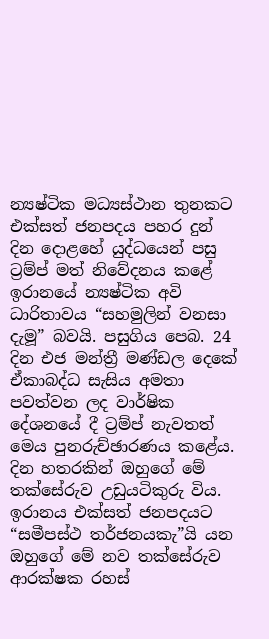න්‍යෂ්ටික මධ්‍යස්ථාන තුනකට එක්සත් ජනපදය පහර දුන් දින දොළහේ යුද්ධයෙන් පසු ට්‍රම්ප් මත් නිවේදනය කළේ ඉරානයේ න්‍යෂ්ටික අවි ධාරිතාවය “සහමුලින් වනසා දැමූ” බවයි. පසුගිය පෙබ. 24 දින එජ මන්ත්‍රී මණ්ඩල දෙකේ ඒකාබද්ධ සැසිය අමතා පවත්වන ලද වාර්ෂික දේශනයේ දී ට්‍රම්ප් නැවතත් මෙය පුනරුච්ඡාරණය කළේය. දින හතරකින් ඔහුගේ මේ තක්සේරුව උඩුයටිකුරු විය. ඉරානය එක්සත් ජනපදයට “සමීපස්ථ තර්ජනයකැ”යි යන ඔහුගේ මේ නව තක්සේරුව ආරක්ෂක රහස්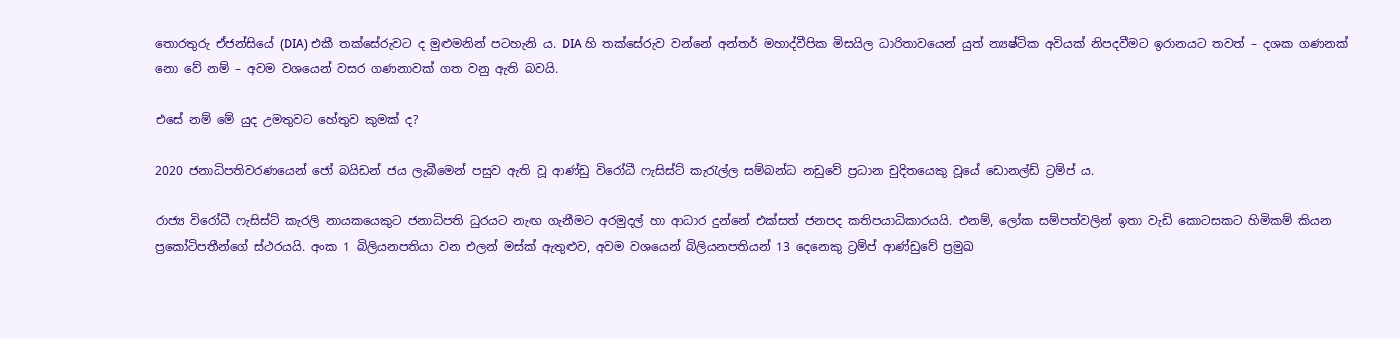තොරතුරු ඒජන්සියේ (DIA) එකී තක්සේරුවට ද මුළුමනින් පටහැනි ය. DIA හි තක්සේරුව වන්නේ අන්තර් මහාද්වීපික මිසයිල ධාරිතාවයෙන් යුත් න්‍යෂ්ටික අවියක් නිපදවීමට ඉරානයට තවත් – දශක ගණනක් නො වේ නම් – අවම වශයෙන් වසර ගණනාවක් ගත වනු ඇති බවයි.

එසේ නම් මේ යුද උමතුවට හේතුව කුමක් ද?

2020 ජනාධිපතිවරණයෙන් ජෝ බයිඩන් ජය ලැබීමෙන් පසුව ඇති වූ ආණ්ඩු විරෝධී ෆැසිස්ට් කැරැල්ල සම්බන්ධ නඩුවේ ප්‍රධාන චුදිතයෙකු වූයේ ඩොනල්ඩ් ට්‍රම්ප් ය.

රාජ්‍ය විරෝධී ෆැසිස්ට් කැරලි නායකයෙකුට ජනාධිපති ධුරයට නැඟ ගැනීමට අරමුදල් හා ආධාර දුන්නේ එක්සත් ජනපද කතිපයාධිකාරයයි. එනම්, ලෝක සම්පත්වලින් ඉතා වැඩි කොටසකට හිමිකම් කියන ප්‍රකෝටිපතීන්ගේ ස්ථරයයි. අංක 1 බිලියනපතියා වන එලන් මස්ක් ඇතුළුව, අවම වශයෙන් බිලියනපතියන් 13 දෙනෙකු ට්‍රම්ප් ආණ්ඩුවේ ප්‍රමුඛ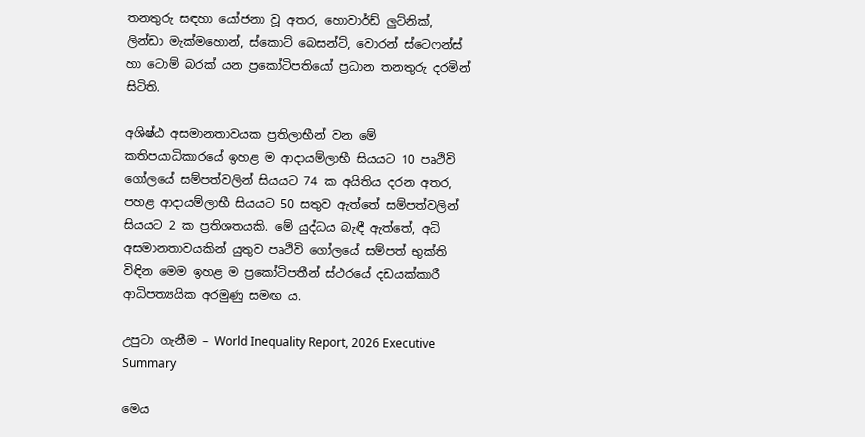තනතුරු සඳහා යෝජනා වූ අතර, හොවාර්ඩ් ලුට්නික්, ලින්ඩා මැක්මහොන්, ස්කොට් බෙසන්ට්, වොරන් ස්ටෙෆන්ස් හා ටොම් බරක් යන ප්‍රකෝටිපතියෝ ප්‍රධාන තනතුරු දරමින් සිටිති.

අශිෂ්ඨ අසමානතාවයක ප්‍රතිලාභීන් වන මේ කතිපයාධිකාරයේ ඉහළ ම ආදායම්ලාභී සියයට 10 පෘථිවි ගෝලයේ සම්පත්වලින් සියයට 74 ක අයිතිය දරන අතර, පහළ ආදායම්ලාභී සියයට 50 සතුව ඇත්තේ සම්පත්වලින් සියයට 2 ක ප්‍රතිශතයකි. මේ යුද්ධය බැඳී ඇත්තේ, අධි අසමානතාවයකින් යුතුව පෘථිවි ගෝලයේ සම්පත් භුක්ති විඳින මෙම ඉහළ ම ප්‍රකෝටිපතීන් ස්ථරයේ දඩයක්කාරී ආධිපත්‍යයික අරමුණු සමඟ ය.

උපුටා ගැනීම – World Inequality Report, 2026 Executive Summary

මෙය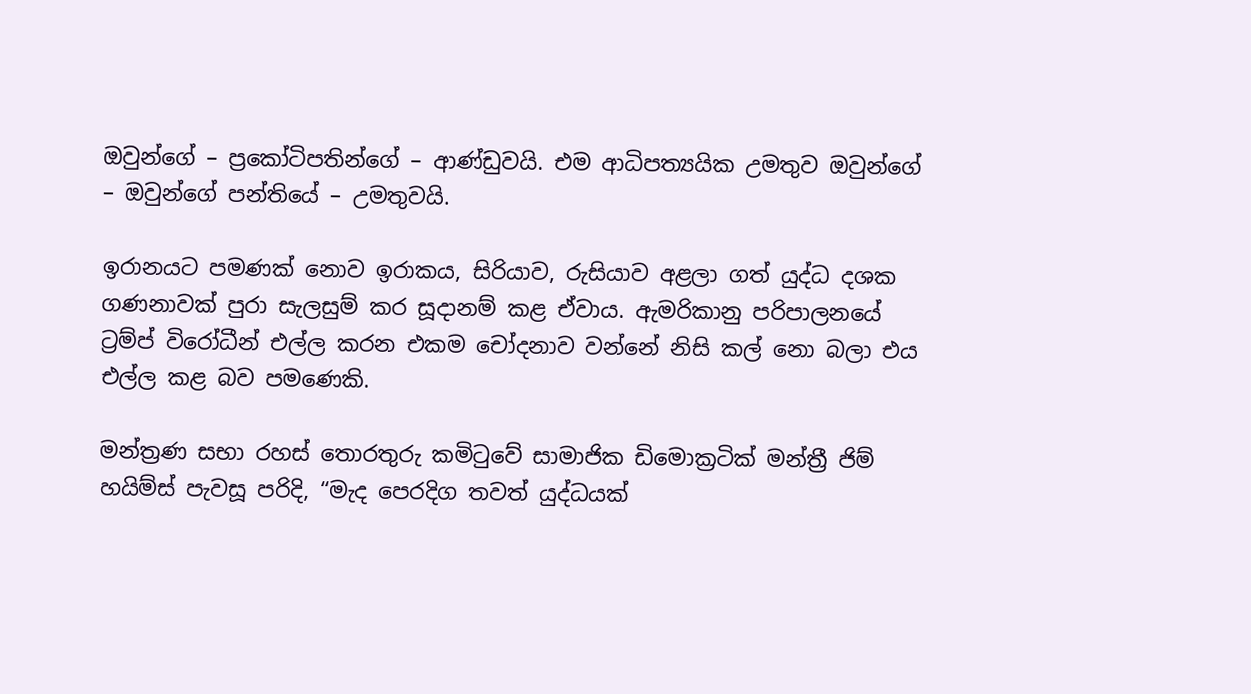ඔවුන්ගේ – ප්‍රකෝටිපතින්ගේ – ආණ්ඩුවයි. එම ආධිපත්‍යයික උමතුව ඔවුන්ගේ – ඔවුන්ගේ පන්තියේ – උමතුවයි.

ඉරානයට පමණක් නොව ඉරාකය, සිරියාව, රුසියාව අළලා ගත් යුද්ධ දශක ගණනාවක් පුරා සැලසුම් කර සූදානම් කළ ඒවාය. ඇමරිකානු පරිපාලනයේ ට්‍රම්ප් විරෝධීන් එල්ල කරන එකම චෝදනාව වන්නේ නිසි කල් නො බලා එය එල්ල කළ බව පමණෙකි.

මන්ත්‍රණ සභා රහස් තොරතුරු කමිටුවේ සාමාජික ඩිමොක්‍රටික් මන්ත්‍රී ජිම් හයිම්ස් පැවසූ පරිදි, “මැද පෙරදිග තවත් යුද්ධයක්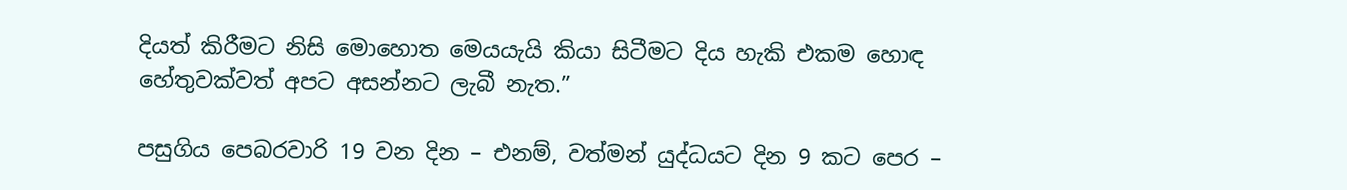දියත් කිරීමට නිසි මොහොත මෙයයැයි කියා සිටීමට දිය හැකි එකම හොඳ හේතුවක්වත් අපට අසන්නට ලැබී නැත.”

පසුගිය පෙබරවාරි 19 වන දින – එනම්, වත්මන් යුද්ධයට දින 9 කට පෙර –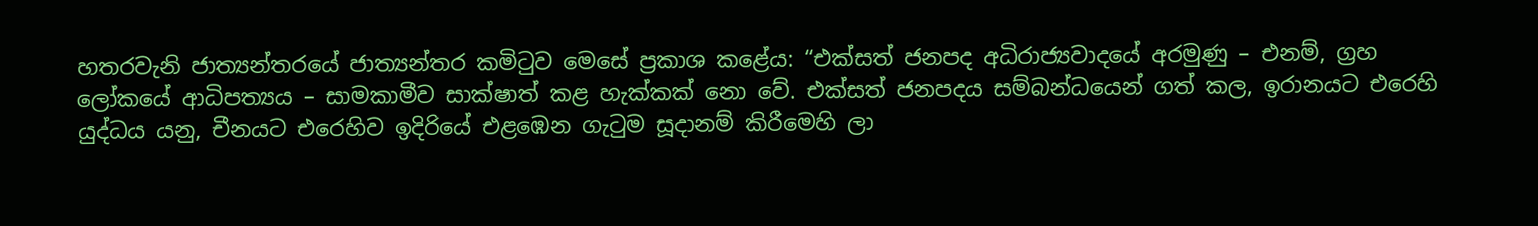හතරවැනි ජාත්‍යන්තරයේ ජාත්‍යන්තර කමිටුව මෙසේ ප්‍රකාශ කළේය: “එක්සත් ජනපද අධිරාජ්‍යවාදයේ අරමුණු – එනම්, ග්‍රහ ලෝකයේ ආධිපත්‍යය – සාමකාමීව සාක්ෂාත් කළ හැක්කක් නො වේ. එක්සත් ජනපදය සම්බන්ධයෙන් ගත් කල, ඉරානයට එරෙහි යුද්ධය යනු, චීනයට එරෙහිව ඉදිරියේ එළඹෙන ගැටුම සූදානම් කිරීමෙහි ලා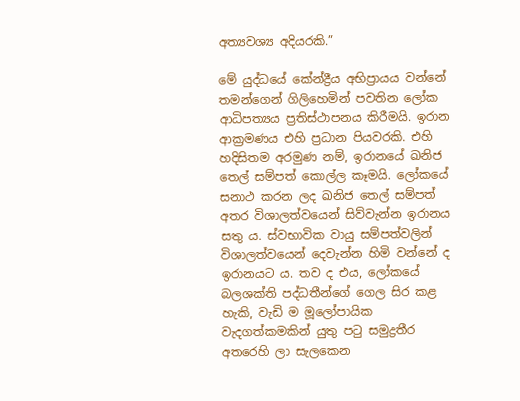අත්‍යවශ්‍ය අදියරකි.”

මේ යුද්ධයේ කේන්ද්‍රීය අභිප්‍රායය වන්නේ තමන්ගෙන් ගිලිහෙමින් පවතින ලෝක ආධිපත්‍යය ප්‍රතිස්ථාපනය කිරීමයි. ඉරාන ආක්‍රමණය එහි ප්‍රධාන පියවරකි. එහි හදිසිතම අරමුණ නම්, ඉරානයේ ඛනිජ තෙල් සම්පත් කොල්ල කෑමයි. ලෝකයේ සනාථ කරන ලද ඛනිජ තෙල් සම්පත් අතර විශාලත්වයෙන් සිව්වැන්න ඉරානය සතු ය. ස්වභාවික වායු සම්පත්වලින් විශාලත්වයෙන් දෙවැන්න හිමි වන්නේ ද ඉරානයට ය. තව ද එය, ලෝකයේ බලශක්ති පද්ධතීන්ගේ ගෙල සිර කළ හැකි, වැඩි ම මූලෝපායික වැදගත්කමකින් යුතු පටු සමුද්‍රතීර අතරෙහි ලා සැලකෙන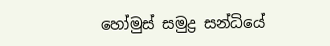හෝමුස් සමුද්‍ර සන්ධියේ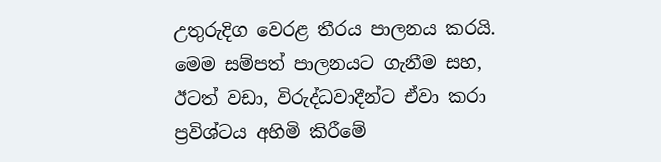උතුරුදිග වෙරළ තීරය පාලනය කරයි. මෙම සම්පත් පාලනයට ගැනීම සහ, ඊටත් වඩා, විරුද්ධවාදීන්ට ඒවා කරා ප්‍රවිශ්ටය අහිමි කිරීමේ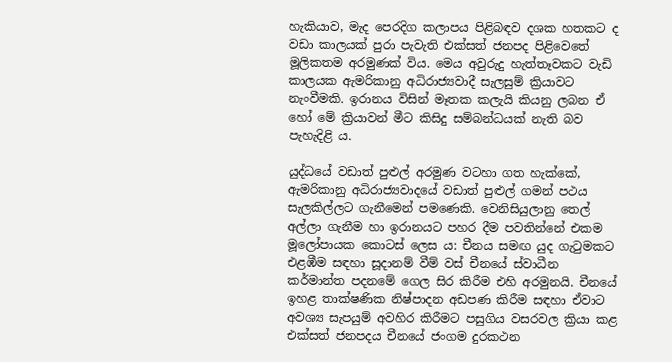හැකියාව, මැද පෙරදිග කලාපය පිළිබඳව දශක හතකට ද වඩා කාලයක් පුරා පැවැති එක්සත් ජනපද පිළිවෙතේ මූලිකතම අරමුණක් විය. මෙය අවුරුදු හැත්තෑවකට වැඩි කාලයක ඇමරිකානු අධිරාජ්‍යවාදී සැලසුම් ක්‍රියාවට නැංවීමකි. ඉරානය විසින් මෑතක කලැයි කියනු ලබන ඒ හෝ මේ ක්‍රියාවන් මීට කිසිදු සම්බන්ධයක් නැති බව පැහැදිළි ය.

යුද්ධයේ වඩාත් පුළුල් අරමුණ වටහා ගත හැක්කේ, ඇමරිකානු අධිරාජ්‍යවාදයේ වඩාත් පුළුල් ගමන් පථය සැලකිල්ලට ගැනීමෙන් පමණෙකි. වෙනිසියුලානු තෙල් අල්ලා ගැනීම හා ඉරානයට පහර දීම පවතින්නේ එකම මූලෝපායක කොටස් ලෙස ය: චීනය සමඟ යුද ගැටුමකට එළඹීම සඳහා සූදානම් වීම් වස් චීනයේ ස්වාධීන කර්මාන්ත පදනමේ ගෙල සිර කිරීම එහි අරමුනයි. චීනයේ ඉහළ තාක්ෂණික නිෂ්පාදන අඩපණ කිරීම සඳහා ඒවාට අවශ්‍ය සැපයුම් අවහිර කිරීමට පසුගිය වසරවල ක්‍රියා කළ එක්සත් ජනපදය චීනයේ ජංගම දුරකථන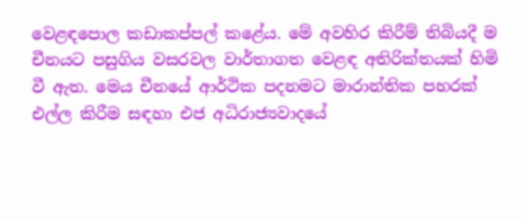වෙළඳපොල කඩාකප්පල් කළේය. මේ අවහිර කිරීම් තිබියදී ම චීනයට පසුගිය වසරවල වාර්තාගත වෙළඳ අතිරික්තයක් හිමි වී ඇත. මෙය චීනයේ ආර්ථික පදනමට මාරාන්තික පහරක් එල්ල කිරීම සඳහා එජ අධිරාජ්‍යවාදයේ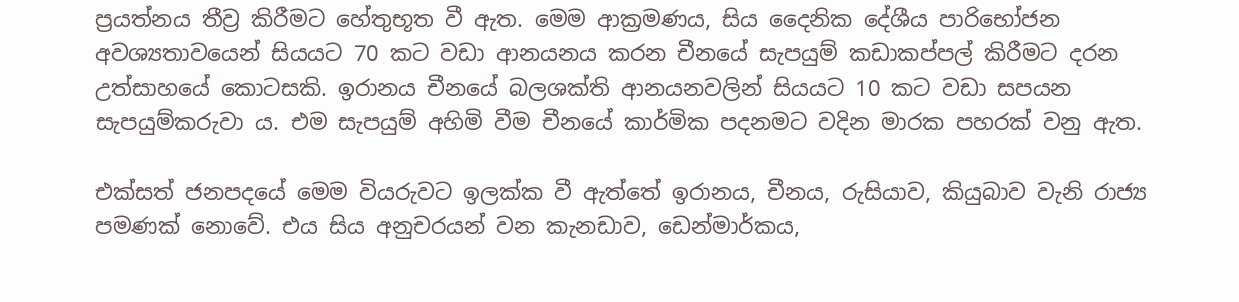ප්‍රයත්නය තීව්‍ර කිරීමට හේතුභූත වී ඇත. මෙම ආක්‍රමණය, සිය දෛනික දේශීය පාරිභෝජන අවශ්‍යතාවයෙන් සියයට 70 කට වඩා ආනයනය කරන චීනයේ සැපයුම් කඩාකප්පල් කිරීමට දරන උත්සාහයේ කොටසකි. ඉරානය චීනයේ බලශක්ති ආනයනවලින් සියයට 10 කට වඩා සපයන සැපයුම්කරුවා ය. එම සැපයුම් අහිමි වීම චීනයේ කාර්මික පදනමට වදින මාරක පහරක් වනු ඇත.

එක්සත් ජනපදයේ මෙම වියරුවට ඉලක්ක වී ඇත්තේ ඉරානය, චීනය, රුසියාව, කියුබාව වැනි රාජ්‍ය පමණක් නොවේ. එය සිය අනුචරයන් වන කැනඩාව, ඩෙන්මාර්කය,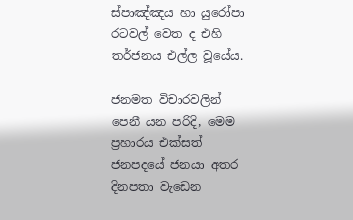ස්පාඤ්ඤය හා යුරෝපා රටවල් වෙත ද එහි තර්ජනය එල්ල වූයේය.

ජනමත විචාරවලින් පෙනී යන පරිදි, මෙම ප්‍රහාරය එක්සත් ජනපදයේ ජනයා අතර දිනපතා වැඩෙන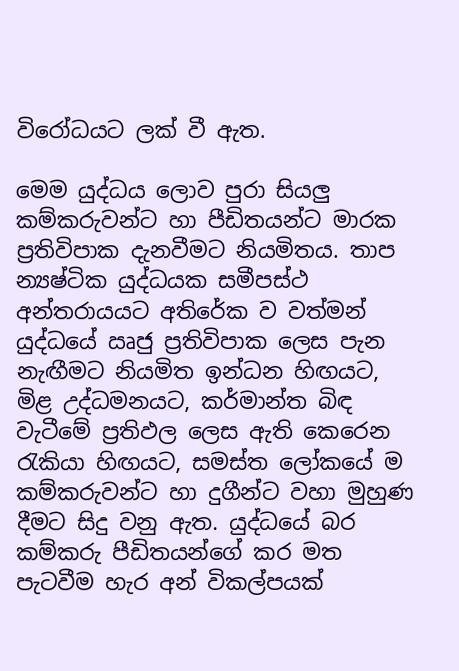විරෝධයට ලක් වී ඇත.

මෙම යුද්ධය ලොව පුරා සියලු කම්කරුවන්ට හා පීඩිතයන්ට මාරක ප්‍රතිවිපාක දැනවීමට නියමිතය. තාප න්‍යෂ්ටික යුද්ධයක සමීපස්ථ අන්තරායයට අතිරේක ව වත්මන් යුද්ධයේ ඍජු ප්‍රතිවිපාක ලෙස පැන නැඟීමට නියමිත ඉන්ධන හිඟයට, මිළ උද්ධමනයට, කර්මාන්ත බිඳ වැටීමේ ප්‍රතිඵල ලෙස ඇති කෙරෙන රැකියා හිඟයට, සමස්ත ලෝකයේ ම කම්කරුවන්ට හා දුගීන්ට වහා මුහුණ දීමට සිදු වනු ඇත. යුද්ධයේ බර කම්කරු පීඩිතයන්ගේ කර මත පැටවීම හැර අන් විකල්පයක්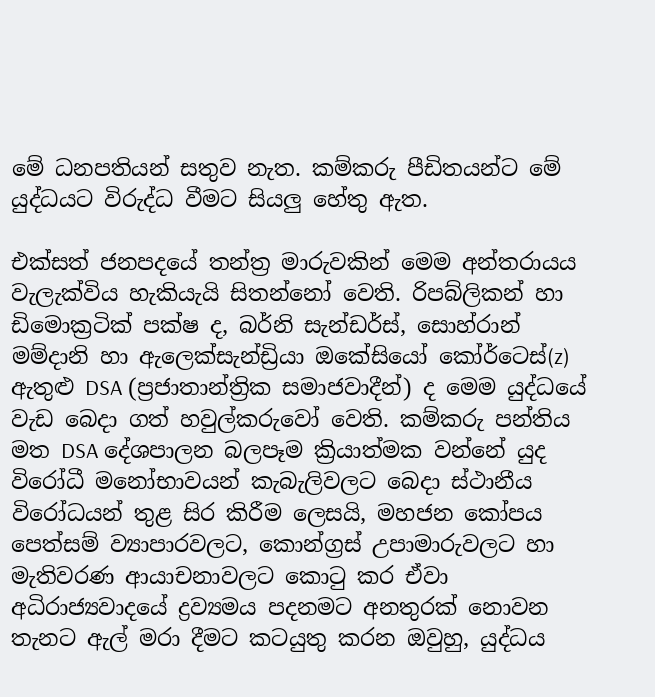මේ ධනපතියන් සතුව නැත. කම්කරු පීඩිතයන්ට මේ යුද්ධයට විරුද්ධ වීමට සියලු හේතු ඇත.

එක්සත් ජනපදයේ තන්ත්‍ර මාරුවකින් මෙම අන්තරායය වැලැක්විය හැකියැයි සිතන්නෝ වෙති. රිපබ්ලිකන් හා ඩිමොක්‍රටික් පක්ෂ ද, බර්නි සැන්ඩර්ස්, සොහ්රාන් මම්දානි හා ඇලෙක්සැන්ඩ්‍රියා ඔකේසියෝ කෝර්ටෙස්(z) ඇතුළු DSA (ප්‍රජාතාන්ත්‍රික සමාජවාදීන්) ද මෙම යුද්ධයේ වැඩ බෙදා ගත් හවුල්කරුවෝ වෙති. කම්කරු පන්තිය මත DSA දේශපාලන බලපෑම ක්‍රියාත්මක වන්නේ යුද විරෝධී මනෝභාවයන් කැබැලිවලට බෙදා ස්ථානීය විරෝධයන් තුළ සිර කිරීම ලෙසයි, මහජන කෝපය පෙත්සම් ව්‍යාපාරවලට, කොන්ග්‍රස් උපාමාරුවලට හා මැතිවරණ ආයාචනාවලට කොටු කර ඒවා අධිරාජ්‍යවාදයේ ද්‍රව්‍යමය පදනමට අනතුරක් නොවන තැනට ඇල් මරා දීමට කටයුතු කරන ඔවුහු, යුද්ධය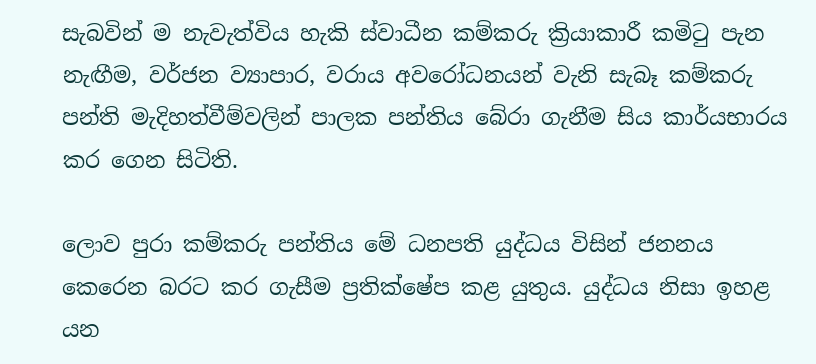සැබවින් ම නැවැත්විය හැකි ස්වාධීන කම්කරු ක්‍රියාකාරී කමිටු පැන නැඟීම, වර්ජන ව්‍යාපාර, වරාය අවරෝධනයන් වැනි සැබෑ කම්කරු පන්ති මැදිහත්වීම්වලින් පාලක පන්තිය බේරා ගැනීම සිය කාර්යභාරය කර ගෙන සිටිති.

ලොව පුරා කම්කරු පන්තිය මේ ධනපති යුද්ධය විසින් ජනනය කෙරෙන බරට කර ගැසීම ප්‍රතික්ෂේප කළ යුතුය. යුද්ධය නිසා ඉහළ යන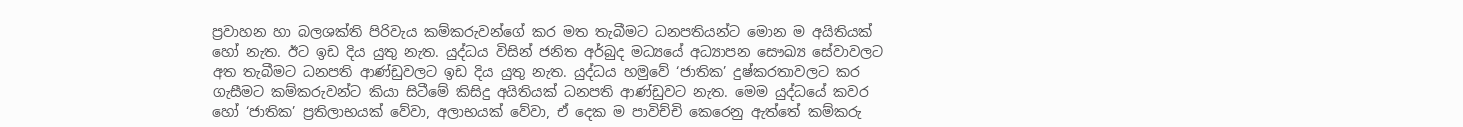ප්‍රවාහන හා බලශක්ති පිරිවැය කම්කරුවන්ගේ කර මත තැබීමට ධනපතියන්ට මොන ම අයිතියක් හෝ නැත. ඊට ඉඩ දිය යුතු නැත. යුද්ධය විසින් ජනිත අර්බුද මධ්‍යයේ අධ්‍යාපන සෞඛ්‍ය සේවාවලට අත තැබීමට ධනපති ආණ්ඩුවලට ඉඩ දිය යුතු නැත. යුද්ධය හමුවේ ‘ජාතික’ දුෂ්කරතාවලට කර ගැසීමට කම්කරුවන්ට කියා සිටීමේ කිසිදු අයිතියක් ධනපති ආණ්ඩුවට නැත. මෙම යුද්ධයේ කවර හෝ ‘ජාතික’ ප්‍රතිලාභයක් වේවා, අලාභයක් වේවා, ඒ දෙක ම පාවිච්චි කෙරෙනු ඇත්තේ කම්කරු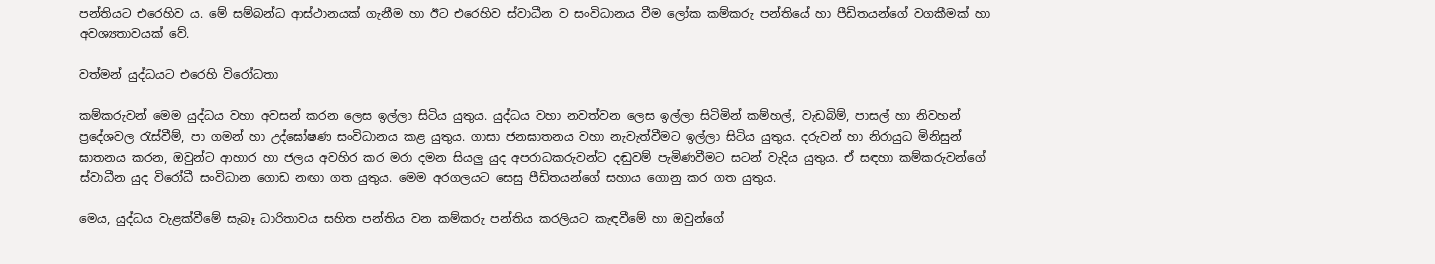පන්තියට එරෙහිව ය. මේ සම්බන්ධ ආස්ථානයක් ගැනීම හා ඊට එරෙහිව ස්වාධීන ව සංවිධානය වීම ලෝක කම්කරු පන්තියේ හා පීඩිතයන්ගේ වගකීමක් හා අවශ්‍යතාවයක් වේ.

වත්මන් යුද්ධයට එරෙහි විරෝධතා

කම්කරුවන් මෙම යුද්ධය වහා අවසන් කරන ලෙස ඉල්ලා සිටිය යුතුය. යුද්ධය වහා නවත්වන ලෙස ඉල්ලා සිටිමින් කම්හල්, වැඩබිම්, පාසල් හා නිවහන් ප්‍රදේශවල රැස්වීම්, පා ගමන් හා උද්ඝෝෂණ සංවිධානය කළ යුතුය. ගාසා ජනඝාතනය වහා නැවැත්වීමට ඉල්ලා සිටිය යුතුය. දරුවන් හා නිරායුධ මිනිසුන් ඝාතනය කරන, ඔවුන්ට ආහාර හා ජලය අවහිර කර මරා දමන සියලු යුද අපරාධකරුවන්ට දඬුවම් පැමිණවීමට සටන් වැදිය යුතුය. ඒ සඳහා කම්කරුවන්ගේ ස්වාධීන යුද විරෝධී සංවිධාන ගොඩ නඟා ගත යුතුය. මෙම අරගලයට සෙසු පීඩිතයන්ගේ සහාය ගොනු කර ගත යුතුය.

මෙය, යුද්ධය වැළක්වීමේ සැබෑ ධාරිතාවය සහිත පන්තිය වන කම්කරු පන්තිය කරලියට කැඳවීමේ හා ඔවුන්ගේ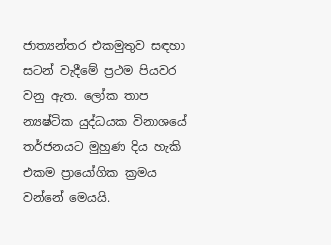ජාත්‍යන්තර එකමුතුව සඳහා සටන් වැදීමේ ප්‍රථම පියවර වනු ඇත. ලෝක තාප න්‍යෂ්ටික යුද්ධයක විනාශයේ තර්ජනයට මුහුණ දිය හැකි එකම ප්‍රායෝගික ක්‍රමය වන්නේ මෙයයි.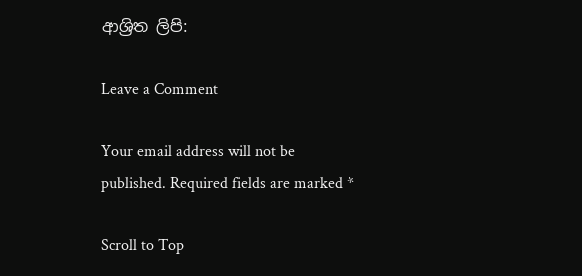ආශ්‍රිත ලිපි:

Leave a Comment

Your email address will not be published. Required fields are marked *

Scroll to Top